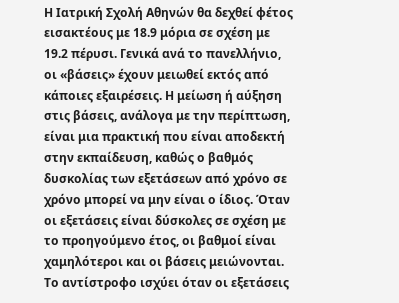Η Ιατρική Σχολή Αθηνών θα δεχθεί φέτος εισακτέους με 18.9 μόρια σε σχέση με 19.2 πέρυσι. Γενικά ανά το πανελλήνιο, οι «βάσεις» έχουν μειωθεί εκτός από κάποιες εξαιρέσεις. Η μείωση ή αύξηση στις βάσεις, ανάλογα με την περίπτωση, είναι μια πρακτική που είναι αποδεκτή στην εκπαίδευση, καθώς ο βαθμός δυσκολίας των εξετάσεων από χρόνο σε χρόνο μπορεί να μην είναι ο ίδιος. Όταν οι εξετάσεις είναι δύσκολες σε σχέση με το προηγούμενο έτος, οι βαθμοί είναι χαμηλότεροι και οι βάσεις μειώνονται. Το αντίστροφο ισχύει όταν οι εξετάσεις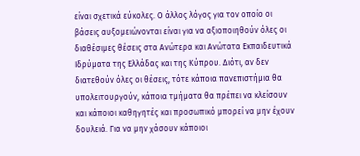είναι σχετικά εύκολες. Ο άλλος λόγος για τον οποίο οι βάσεις αυξομειώνονται είναι για να αξιοποιηθούν όλες οι διαθέσιμες θέσεις στα Ανώτερα και Ανώτατα Εκπαιδευτικά Ιδρύματα της Ελλάδας και της Κύπρου. Διότι, αν δεν διατεθούν όλες οι θέσεις, τότε κάποια πανεπιστήμια θα υπολειτουργούν, κάποια τμήματα θα πρέπει να κλείσουν και κάποιοι καθηγητές και προσωπικό μπορεί να μην έχουν δουλειά. Για να μην χάσουν κάποιοι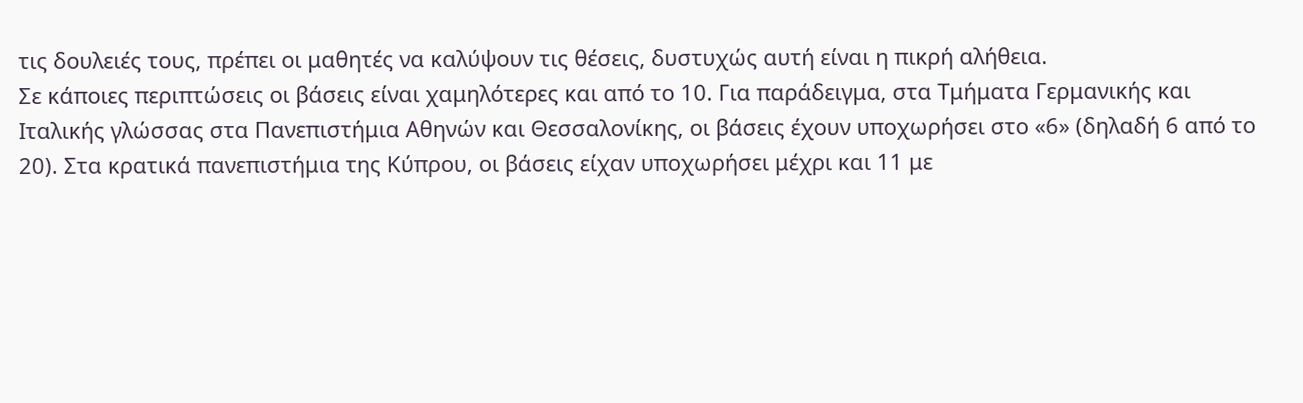τις δουλειές τους, πρέπει οι μαθητές να καλύψουν τις θέσεις, δυστυχώς αυτή είναι η πικρή αλήθεια.
Σε κάποιες περιπτώσεις οι βάσεις είναι χαμηλότερες και από το 10. Για παράδειγμα, στα Τμήματα Γερμανικής και Ιταλικής γλώσσας στα Πανεπιστήμια Αθηνών και Θεσσαλονίκης, οι βάσεις έχουν υποχωρήσει στο «6» (δηλαδή 6 από το 20). Στα κρατικά πανεπιστήμια της Κύπρου, οι βάσεις είχαν υποχωρήσει μέχρι και 11 με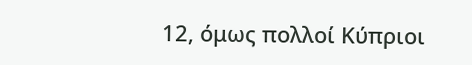12, όμως πολλοί Κύπριοι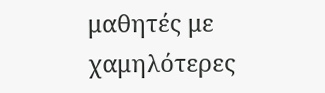μαθητές με χαμηλότερες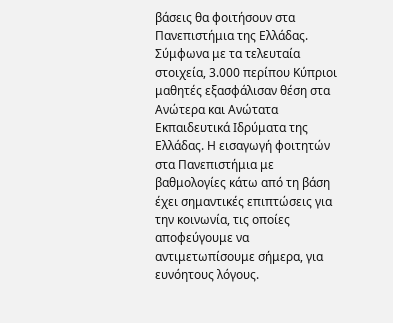βάσεις θα φοιτήσουν στα Πανεπιστήμια της Ελλάδας. Σύμφωνα με τα τελευταία στοιχεία, 3.000 περίπου Κύπριοι μαθητές εξασφάλισαν θέση στα Ανώτερα και Ανώτατα Εκπαιδευτικά Ιδρύματα της Ελλάδας. Η εισαγωγή φοιτητών στα Πανεπιστήμια με βαθμολογίες κάτω από τη βάση έχει σημαντικές επιπτώσεις για την κοινωνία, τις οποίες αποφεύγουμε να αντιμετωπίσουμε σήμερα, για ευνόητους λόγους.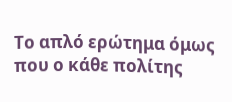Το απλό ερώτημα όμως που ο κάθε πολίτης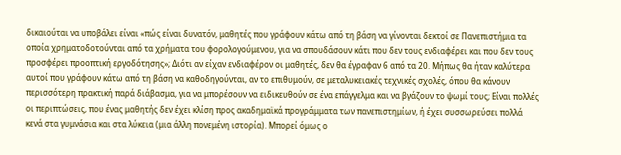δικαιούται να υποβάλει είναι «πώς είναι δυνατόν, μαθητές που γράφουν κάτω από τη βάση να γίνονται δεκτοί σε Πανεπιστήμια τα οποία χρηματοδοτούνται από τα χρήματα του φορολογούμενου, για να σπουδάσουν κάτι που δεν τους ενδιαφέρει και που δεν τους προσφέρει προοπτική εργοδότησης»; Διότι αν είχαν ενδιαφέρον οι μαθητές, δεν θα έγραφαν 6 από τα 20. Μήπως θα ήταν καλύτερα αυτοί που γράφουν κάτω από τη βάση να καθοδηγούνται, αν το επιθυμούν, σε μεταλυκειακές τεχνικές σχολές, όπου θα κάνουν περισσότερη πρακτική παρά διάβασμα, για να μπορέσουν να ειδικευθούν σε ένα επάγγελμα και να βγάζουν το ψωμί τους; Είναι πολλές οι περιπτώσεις, που ένας μαθητής δεν έχει κλίση προς ακαδημαϊκά προγράμματα των πανεπιστημίων, ή έχει συσσωρεύσει πολλά κενά στα γυμνάσια και στα λύκεια (μια άλλη πονεμένη ιστορία). Μπορεί όμως ο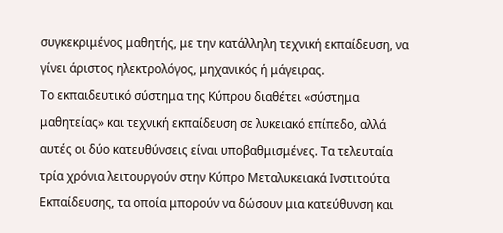συγκεκριμένος μαθητής, με την κατάλληλη τεχνική εκπαίδευση, να γίνει άριστος ηλεκτρολόγος, μηχανικός ή μάγειρας.
Το εκπαιδευτικό σύστημα της Κύπρου διαθέτει «σύστημα μαθητείας» και τεχνική εκπαίδευση σε λυκειακό επίπεδο, αλλά αυτές οι δύο κατευθύνσεις είναι υποβαθμισμένες. Τα τελευταία τρία χρόνια λειτουργούν στην Κύπρο Μεταλυκειακά Ινστιτούτα Εκπαίδευσης, τα οποία μπορούν να δώσουν μια κατεύθυνση και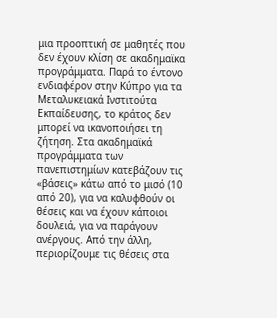μια προοπτική σε μαθητές που δεν έχουν κλίση σε ακαδημαϊκα προγράμματα. Παρά το έντονο ενδιαφέρον στην Κύπρο για τα Μεταλυκειακά Ινστιτούτα Εκπαίδευσης, το κράτος δεν μπορεί να ικανοποιήσει τη ζήτηση. Στα ακαδημαϊκά προγράμματα των πανεπιστημίων κατεβάζουν τις «βάσεις» κάτω από το μισό (10 από 20), για να καλυφθούν οι θέσεις και να έχουν κάποιοι δουλειά, για να παράγουν ανέργους. Από την άλλη, περιορίζουμε τις θέσεις στα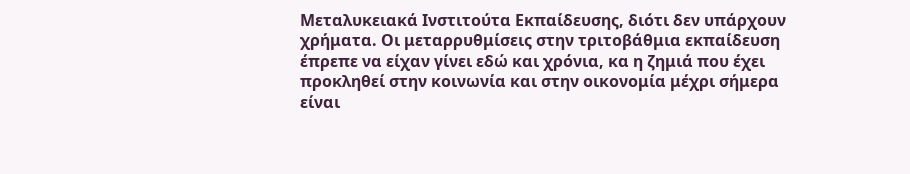Μεταλυκειακά Ινστιτούτα Εκπαίδευσης, διότι δεν υπάρχουν χρήματα. Οι μεταρρυθμίσεις στην τριτοβάθμια εκπαίδευση έπρεπε να είχαν γίνει εδώ και χρόνια, κα η ζημιά που έχει προκληθεί στην κοινωνία και στην οικονομία μέχρι σήμερα είναι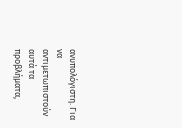ανυπολόγιστη. Για να αντιμετωπιστούν αυτά τα προβλήματα,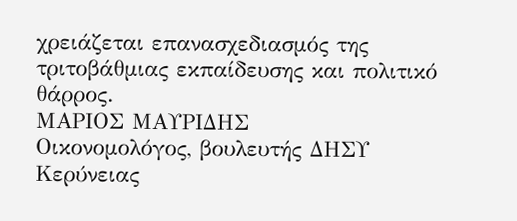χρειάζεται επανασχεδιασμός της τριτοβάθμιας εκπαίδευσης και πολιτικό θάρρος.
ΜΑΡΙΟΣ ΜΑΥΡΙΔΗΣ
Οικονομολόγος, βουλευτής ΔΗΣΥ Κερύνειας